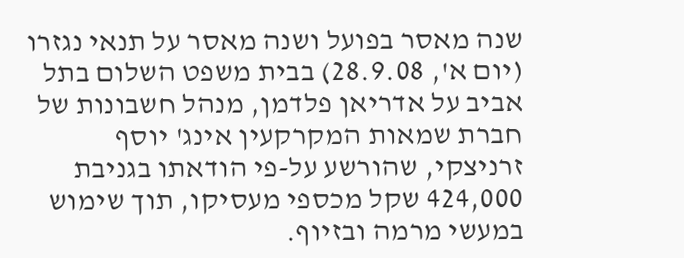שנה מאסר בפועל ושנה מאסר על תנאי נגזרו (יום א', 28.9.08) בבית משפט השלום בתל אביב על אדריאן פלדמן, מנהל חשבונות של חברת שמאות המקרקעין אינג' יוסף זרניצקי, שהורשע על-פי הודאתו בגניבת 424,000 שקל מכספי מעסיקו, תוך שימוש במעשי מרמה ובזיוף.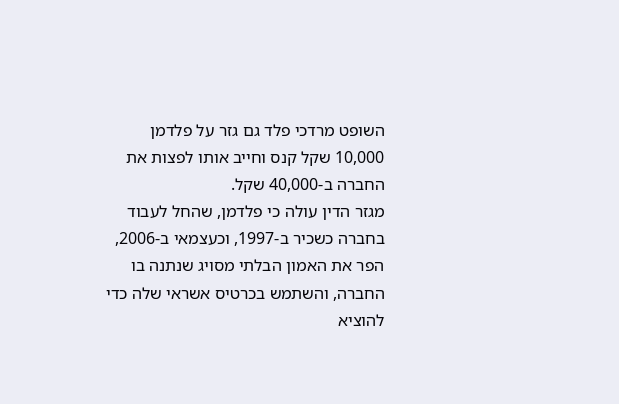השופט מרדכי פלד גם גזר על פלדמן 10,000 שקל קנס וחייב אותו לפצות את החברה ב-40,000 שקל.
מגזר הדין עולה כי פלדמן, שהחל לעבוד בחברה כשכיר ב-1997, וכעצמאי ב-2006, הפר את האמון הבלתי מסויג שנתנה בו החברה, והשתמש בכרטיס אשראי שלה כדי להוציא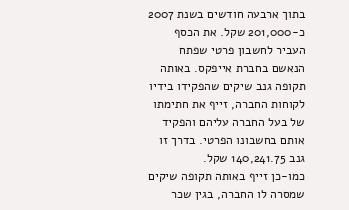בתוך ארבעה חודשים בשנת 2007 כ-201,000 שקל. את הכסף העביר לחשבון פרטי שפתח הנאשם בחברת אייפקס. באותה תקופה גנב שיקים שהפקידו בידיו לקוחות החברה, זייף את חתימתו של בעל החברה עליהם והפקיד אותם בחשבונו הפרטי. בדרך זו גנב 140,241.75 שקל.
כמו-כן זייף באותה תקופה שיקים שמסרה לו החברה, בגין שכר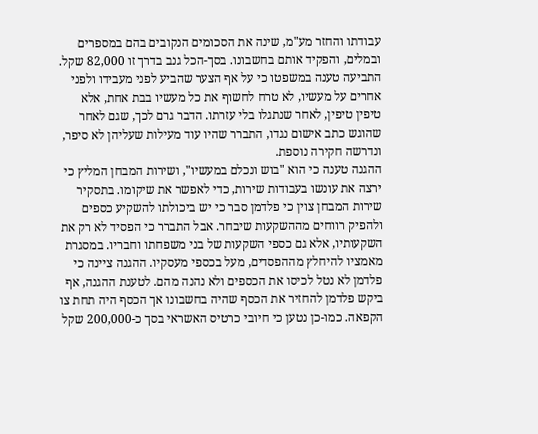עבודתו והחזר מע"מ, שינה את הסכומים הנקובים בהם במספרים ובמלים, והפקיד אותם בחשבונו. בסך-הכל גנב בדרך זו 82,000 שקל.
התביעה טענה במשפטו כי על אף הצער שהביע לפני מעבידו ולפני אחרים על מעשיו, לא טרח לחשוף את כל מעשיו בבת אחת, אלא טיפין טיפין, לאחר שנתגלו בלי עזרתו. הדבר גרם לכך, שגם לאחר שהוגש כתב אישום נגדו, התברר שהיו עוד מעילות שעליהן לא סיפר, ונדרשה חקירה נוספת.
ההגנה טענה כי הוא "בוש ונכלם במעשיו", ושירות המבחן המליץ כי ירצה את עונשו בעבודות שירות, כדי לאפשר את שיקומו. בתסקיר שירות המבחן צוין כי פלדמן סבר כי יש ביכולתו להשקיע כספים ולהפיק רווחים מההשקעות שיבחר. אבל התברר כי הפסיד לא רק את השקעותיו, אלא גם כספי השקעות של בני משפחתו וחבריו. במסגרת מאמציו להיחלץ מההפסדים, מעל בכספי מעסקיו. ההגנה ציינה כי פלדמן לא נטל לכיסו את הכספים ולא נהנה מהם. לטענת ההגנה, אף ביקש פלדמן להחזיר את הכסף שהיה בחשבונו אך הכסף היה תחת צו הקפאה. כמו-כן נטען כי חיובי כרטיס האשראי בסך כ-200,000 שקל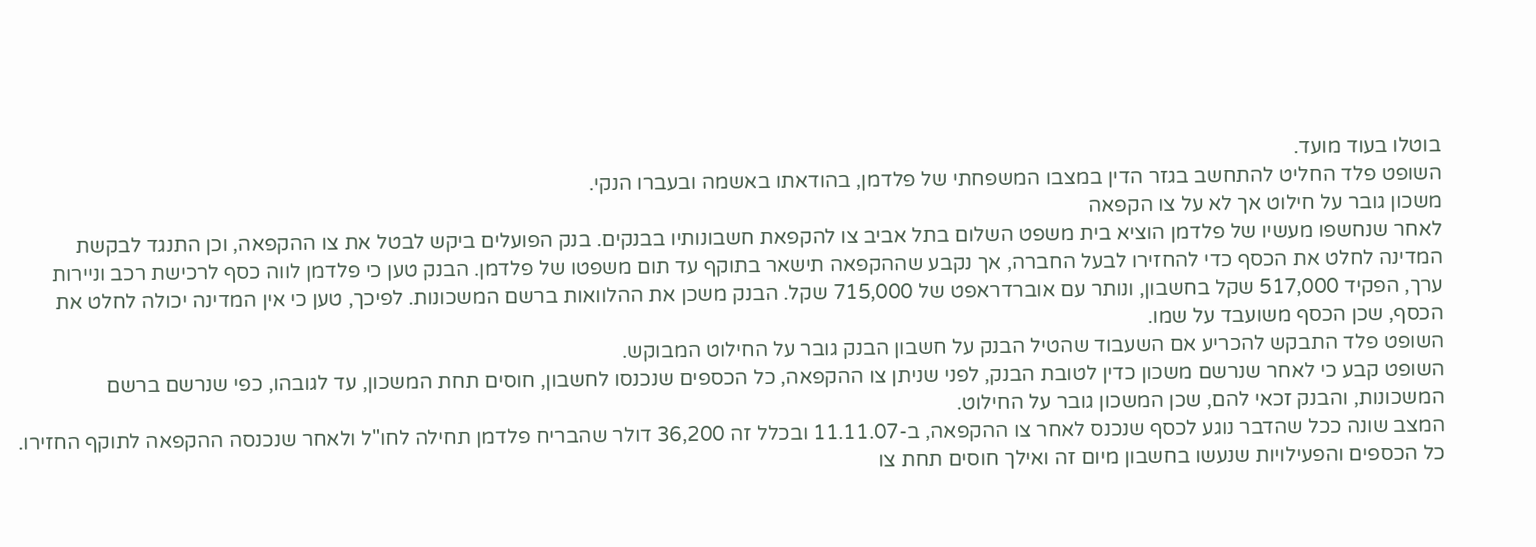בוטלו בעוד מועד.
השופט פלד החליט להתחשב בגזר הדין במצבו המשפחתי של פלדמן, בהודאתו באשמה ובעברו הנקי.
משכון גובר על חילוט אך לא על צו הקפאה
לאחר שנחשפו מעשיו של פלדמן הוציא בית משפט השלום בתל אביב צו להקפאת חשבונותיו בבנקים. בנק הפועלים ביקש לבטל את צו ההקפאה, וכן התנגד לבקשת המדינה לחלט את הכסף כדי להחזירו לבעל החברה, אך נקבע שההקפאה תישאר בתוקף עד תום משפטו של פלדמן. הבנק טען כי פלדמן לווה כסף לרכישת רכב וניירות ערך, הפקיד 517,000 שקל בחשבון, ונותר עם אוברדראפט של 715,000 שקל. הבנק משכן את ההלוואות ברשם המשכונות. לפיכך, טען כי אין המדינה יכולה לחלט את הכסף, שכן הכסף משועבד על שמו.
השופט פלד התבקש להכריע אם השעבוד שהטיל הבנק על חשבון הבנק גובר על החילוט המבוקש.
השופט קבע כי לאחר שנרשם משכון כדין לטובת הבנק, לפני שניתן צו ההקפאה, כל הכספים שנכנסו לחשבון, חוסים תחת המשכון, עד לגובהו, כפי שנרשם ברשם המשכונות, והבנק זכאי להם, שכן המשכון גובר על החילוט.
המצב שונה ככל שהדבר נוגע לכסף שנכנס לאחר צו ההקפאה, ב-11.11.07 ובכלל זה 36,200 דולר שהבריח פלדמן תחילה לחו"ל ולאחר שנכנסה ההקפאה לתוקף החזירו. כל הכספים והפעילויות שנעשו בחשבון מיום זה ואילך חוסים תחת צו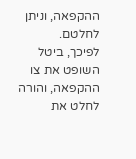ההקפאה, וניתן לחלטם.
לפיכך, ביטל השופט את צו ההקפאה, והורה לחלט את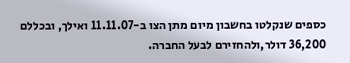כספים שנקלטו בחשבון מיום מתן הצו ב-11.11.07 ואילך, ובכללם 36,200 דולר,ולהחזירם לבעל החברה.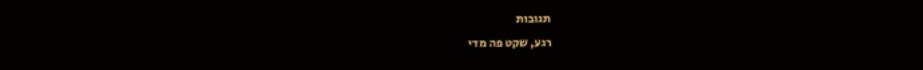תגובות
רגע, שקט פה מדי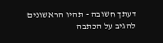דעתך חשובה - תהיו הראשונים להגיב על הכתבה